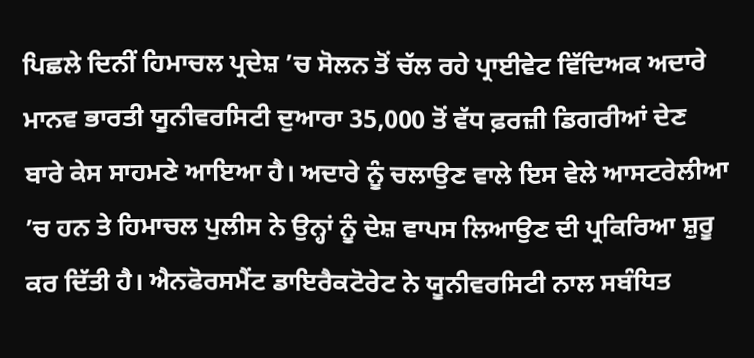ਪਿਛਲੇ ਦਿਨੀਂ ਹਿਮਾਚਲ ਪ੍ਰਦੇਸ਼ ’ਚ ਸੋਲਨ ਤੋਂ ਚੱਲ ਰਹੇ ਪ੍ਰਾਈਵੇਟ ਵਿੱਦਿਅਕ ਅਦਾਰੇ ਮਾਨਵ ਭਾਰਤੀ ਯੂਨੀਵਰਸਿਟੀ ਦੁਆਰਾ 35,000 ਤੋਂ ਵੱਧ ਫ਼ਰਜ਼ੀ ਡਿਗਰੀਆਂ ਦੇਣ ਬਾਰੇ ਕੇਸ ਸਾਹਮਣੇ ਆਇਆ ਹੈ। ਅਦਾਰੇ ਨੂੰ ਚਲਾਉਣ ਵਾਲੇ ਇਸ ਵੇਲੇ ਆਸਟਰੇਲੀਆ ’ਚ ਹਨ ਤੇ ਹਿਮਾਚਲ ਪੁਲੀਸ ਨੇ ਉਨ੍ਹਾਂ ਨੂੰ ਦੇਸ਼ ਵਾਪਸ ਲਿਆਉਣ ਦੀ ਪ੍ਰਕਿਰਿਆ ਸ਼ੁਰੂ ਕਰ ਦਿੱਤੀ ਹੈ। ਐਨਫੋਰਸਮੈਂਟ ਡਾਇਰੈਕਟੋਰੇਟ ਨੇ ਯੂਨੀਵਰਸਿਟੀ ਨਾਲ ਸਬੰਧਿਤ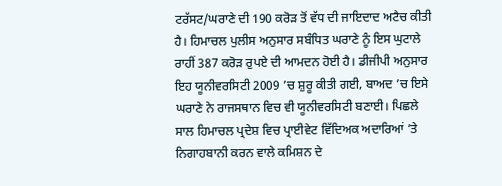ਟਰੱਸਟ/ਘਰਾਣੇ ਦੀ 190 ਕਰੋੜ ਤੋਂ ਵੱਧ ਦੀ ਜਾਇਦਾਦ ਅਟੈਚ ਕੀਤੀ ਹੈ। ਹਿਮਾਚਲ ਪੁਲੀਸ ਅਨੁਸਾਰ ਸਬੰਧਿਤ ਘਰਾਣੇ ਨੂੰ ਇਸ ਘੁਟਾਲੇ ਰਾਹੀਂ 387 ਕਰੋੜ ਰੁਪਏ ਦੀ ਆਮਦਨ ਹੋਈ ਹੈ। ਡੀਜੀਪੀ ਅਨੁਸਾਰ ਇਹ ਯੂਨੀਵਰਸਿਟੀ 2009 ’ਚ ਸ਼ੁਰੂ ਕੀਤੀ ਗਈ, ਬਾਅਦ ’ਚ ਇਸੇ ਘਰਾਣੇ ਨੇ ਰਾਜਸਥਾਨ ਵਿਚ ਵੀ ਯੂਨੀਵਰਸਿਟੀ ਬਣਾਈ। ਪਿਛਲੇ ਸਾਲ ਹਿਮਾਚਲ ਪ੍ਰਦੇਸ਼ ਵਿਚ ਪ੍ਰਾਈਵੇਟ ਵਿੱਦਿਅਕ ਅਦਾਰਿਆਂ ’ਤੇ ਨਿਗਾਹਬਾਨੀ ਕਰਨ ਵਾਲੇ ਕਮਿਸ਼ਨ ਦੇ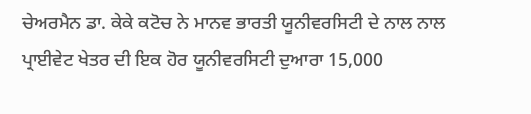ਚੇਅਰਮੈਨ ਡਾ. ਕੇਕੇ ਕਟੋਚ ਨੇ ਮਾਨਵ ਭਾਰਤੀ ਯੂਨੀਵਰਸਿਟੀ ਦੇ ਨਾਲ ਨਾਲ ਪ੍ਰਾਈਵੇਟ ਖੇਤਰ ਦੀ ਇਕ ਹੋਰ ਯੂਨੀਵਰਸਿਟੀ ਦੁਆਰਾ 15,000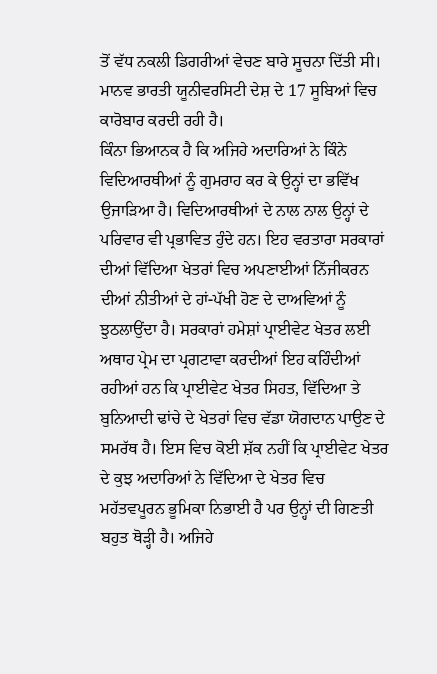ਤੋਂ ਵੱਧ ਨਕਲੀ ਡਿਗਰੀਆਂ ਵੇਚਣ ਬਾਰੇ ਸੂਚਨਾ ਦਿੱਤੀ ਸੀ। ਮਾਨਵ ਭਾਰਤੀ ਯੂਨੀਵਰਸਿਟੀ ਦੇਸ਼ ਦੇ 17 ਸੂਬਿਆਂ ਵਿਚ ਕਾਰੋਬਾਰ ਕਰਦੀ ਰਹੀ ਹੈ।
ਕਿੰਨਾ ਭਿਆਨਕ ਹੈ ਕਿ ਅਜਿਹੇ ਅਦਾਰਿਆਂ ਨੇ ਕਿੰਨੇ ਵਿਦਿਆਰਥੀਆਂ ਨੂੰ ਗੁਮਰਾਹ ਕਰ ਕੇ ਉਨ੍ਹਾਂ ਦਾ ਭਵਿੱਖ ਉਜਾੜਿਆ ਹੈ। ਵਿਦਿਆਰਥੀਆਂ ਦੇ ਨਾਲ ਨਾਲ ਉਨ੍ਹਾਂ ਦੇ ਪਰਿਵਾਰ ਵੀ ਪ੍ਰਭਾਵਿਤ ਹੁੰਦੇ ਹਨ। ਇਹ ਵਰਤਾਰਾ ਸਰਕਾਰਾਂ ਦੀਆਂ ਵਿੱਦਿਆ ਖੇਤਰਾਂ ਵਿਚ ਅਪਣਾਈਆਂ ਨਿੱਜੀਕਰਨ ਦੀਆਂ ਨੀਤੀਆਂ ਦੇ ਹਾਂ-ਪੱਖੀ ਹੋਣ ਦੇ ਦਾਅਵਿਆਂ ਨੂੰ ਝੁਠਲਾਉਂਦਾ ਹੈ। ਸਰਕਾਰਾਂ ਹਮੇਸ਼ਾਂ ਪ੍ਰਾਈਵੇਟ ਖੇਤਰ ਲਈ ਅਥਾਹ ਪ੍ਰੇਮ ਦਾ ਪ੍ਰਗਟਾਵਾ ਕਰਦੀਆਂ ਇਹ ਕਹਿੰਦੀਆਂ ਰਹੀਆਂ ਹਨ ਕਿ ਪ੍ਰਾਈਵੇਟ ਖੇਤਰ ਸਿਹਤ, ਵਿੱਦਿਆ ਤੇ ਬੁਨਿਆਦੀ ਢਾਂਚੇ ਦੇ ਖੇਤਰਾਂ ਵਿਚ ਵੱਡਾ ਯੋਗਦਾਨ ਪਾਉਣ ਦੇ ਸਮਰੱਥ ਹੈ। ਇਸ ਵਿਚ ਕੋਈ ਸ਼ੱਕ ਨਹੀਂ ਕਿ ਪ੍ਰਾਈਵੇਟ ਖੇਤਰ ਦੇ ਕੁਝ ਅਦਾਰਿਆਂ ਨੇ ਵਿੱਦਿਆ ਦੇ ਖੇਤਰ ਵਿਚ ਮਹੱਤਵਪੂਰਨ ਭੂਮਿਕਾ ਨਿਭਾਈ ਹੈ ਪਰ ਉਨ੍ਹਾਂ ਦੀ ਗਿਣਤੀ ਬਹੁਤ ਥੋੜ੍ਹੀ ਹੈ। ਅਜਿਹੇ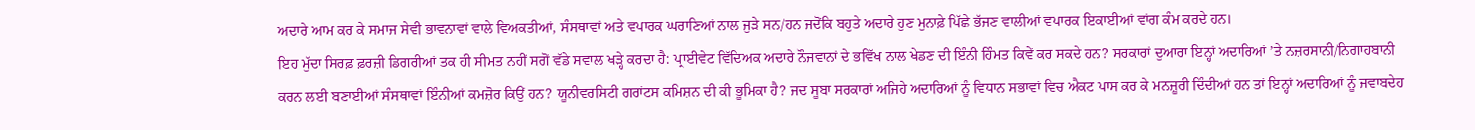ਅਦਾਰੇ ਆਮ ਕਰ ਕੇ ਸਮਾਜ ਸੇਵੀ ਭਾਵਨਾਵਾਂ ਵਾਲੇ ਵਿਅਕਤੀਆਂ, ਸੰਸਥਾਵਾਂ ਅਤੇ ਵਪਾਰਕ ਘਰਾਣਿਆਂ ਨਾਲ ਜੁੜੇ ਸਨ/ਹਨ ਜਦੋਂਕਿ ਬਹੁਤੇ ਅਦਾਰੇ ਹੁਣ ਮੁਨਾਫ਼ੇ ਪਿੱਛੇ ਭੱਜਣ ਵਾਲੀਆਂ ਵਪਾਰਕ ਇਕਾਈਆਂ ਵਾਂਗ ਕੰਮ ਕਰਦੇ ਹਨ।
ਇਹ ਮੁੱਦਾ ਸਿਰਫ਼ ਫ਼ਰਜ਼ੀ ਡਿਗਰੀਆਂ ਤਕ ਹੀ ਸੀਮਤ ਨਹੀਂ ਸਗੋਂ ਵੱਡੇ ਸਵਾਲ ਖੜ੍ਹੇ ਕਰਦਾ ਹੈ: ਪ੍ਰਾਈਵੇਟ ਵਿੱਦਿਅਕ ਅਦਾਰੇ ਨੌਜਵਾਨਾਂ ਦੇ ਭਵਿੱਖ ਨਾਲ ਖੇਡਣ ਦੀ ਇੰਨੀ ਹਿੰਮਤ ਕਿਵੇਂ ਕਰ ਸਕਦੇ ਹਨ? ਸਰਕਾਰਾਂ ਦੁਆਰਾ ਇਨ੍ਹਾਂ ਅਦਾਰਿਆਂ ’ਤੇ ਨਜ਼ਰਸਾਨੀ/ਨਿਗਾਹਬਾਨੀ ਕਰਨ ਲਈ ਬਣਾਈਆਂ ਸੰਸਥਾਵਾਂ ਇੰਨੀਆਂ ਕਮਜ਼ੋਰ ਕਿਉਂ ਹਨ? ਯੂਨੀਵਰਸਿਟੀ ਗਰਾਂਟਸ ਕਮਿਸ਼ਨ ਦੀ ਕੀ ਭੂਮਿਕਾ ਹੈ? ਜਦ ਸੂਬਾ ਸਰਕਾਰਾਂ ਅਜਿਹੇ ਅਦਾਰਿਆਂ ਨੂੰ ਵਿਧਾਨ ਸਭਾਵਾਂ ਵਿਚ ਐਕਟ ਪਾਸ ਕਰ ਕੇ ਮਨਜ਼ੂਰੀ ਦਿੰਦੀਆਂ ਹਨ ਤਾਂ ਇਨ੍ਹਾਂ ਅਦਾਰਿਆਂ ਨੂੰ ਜਵਾਬਦੇਹ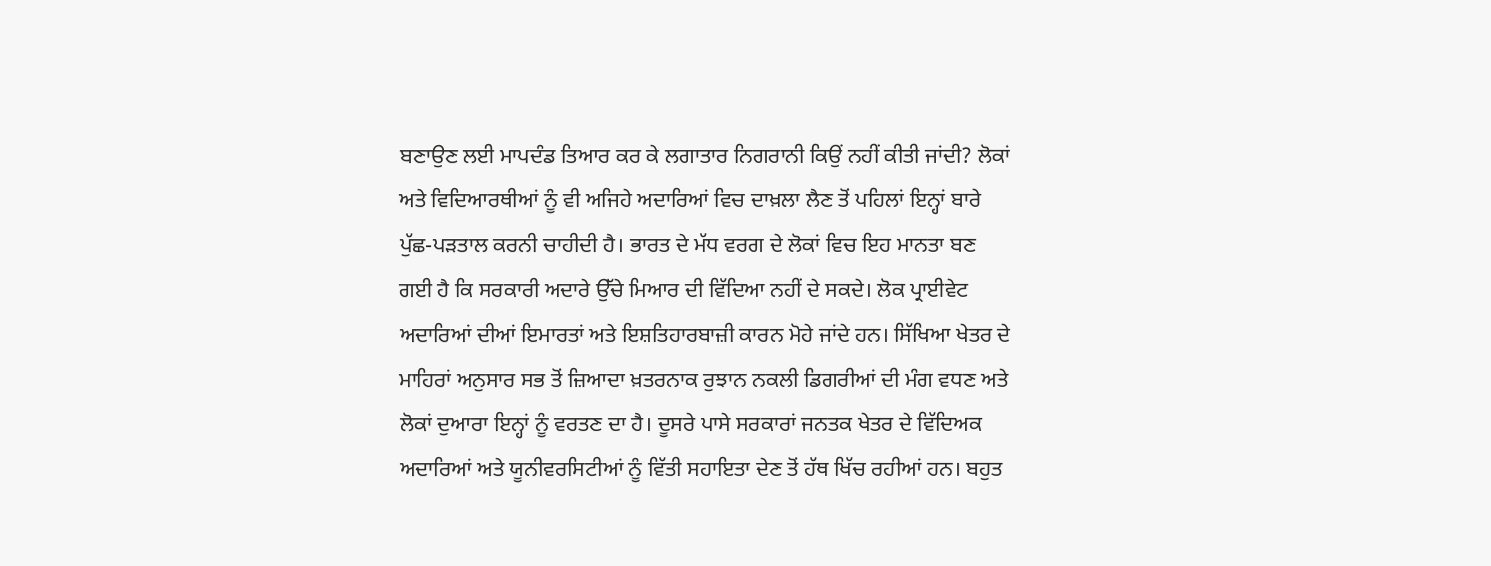ਬਣਾਉਣ ਲਈ ਮਾਪਦੰਡ ਤਿਆਰ ਕਰ ਕੇ ਲਗਾਤਾਰ ਨਿਗਰਾਨੀ ਕਿਉਂ ਨਹੀਂ ਕੀਤੀ ਜਾਂਦੀ? ਲੋਕਾਂ ਅਤੇ ਵਿਦਿਆਰਥੀਆਂ ਨੂੰ ਵੀ ਅਜਿਹੇ ਅਦਾਰਿਆਂ ਵਿਚ ਦਾਖ਼ਲਾ ਲੈਣ ਤੋਂ ਪਹਿਲਾਂ ਇਨ੍ਹਾਂ ਬਾਰੇ ਪੁੱਛ-ਪੜਤਾਲ ਕਰਨੀ ਚਾਹੀਦੀ ਹੈ। ਭਾਰਤ ਦੇ ਮੱਧ ਵਰਗ ਦੇ ਲੋਕਾਂ ਵਿਚ ਇਹ ਮਾਨਤਾ ਬਣ ਗਈ ਹੈ ਕਿ ਸਰਕਾਰੀ ਅਦਾਰੇ ਉੱਚੇ ਮਿਆਰ ਦੀ ਵਿੱਦਿਆ ਨਹੀਂ ਦੇ ਸਕਦੇ। ਲੋਕ ਪ੍ਰਾਈਵੇਟ ਅਦਾਰਿਆਂ ਦੀਆਂ ਇਮਾਰਤਾਂ ਅਤੇ ਇਸ਼ਤਿਹਾਰਬਾਜ਼ੀ ਕਾਰਨ ਮੋਹੇ ਜਾਂਦੇ ਹਨ। ਸਿੱਖਿਆ ਖੇਤਰ ਦੇ ਮਾਹਿਰਾਂ ਅਨੁਸਾਰ ਸਭ ਤੋਂ ਜ਼ਿਆਦਾ ਖ਼ਤਰਨਾਕ ਰੁਝਾਨ ਨਕਲੀ ਡਿਗਰੀਆਂ ਦੀ ਮੰਗ ਵਧਣ ਅਤੇ ਲੋਕਾਂ ਦੁਆਰਾ ਇਨ੍ਹਾਂ ਨੂੰ ਵਰਤਣ ਦਾ ਹੈ। ਦੂਸਰੇ ਪਾਸੇ ਸਰਕਾਰਾਂ ਜਨਤਕ ਖੇਤਰ ਦੇ ਵਿੱਦਿਅਕ ਅਦਾਰਿਆਂ ਅਤੇ ਯੂਨੀਵਰਸਿਟੀਆਂ ਨੂੰ ਵਿੱਤੀ ਸਹਾਇਤਾ ਦੇਣ ਤੋਂ ਹੱਥ ਖਿੱਚ ਰਹੀਆਂ ਹਨ। ਬਹੁਤ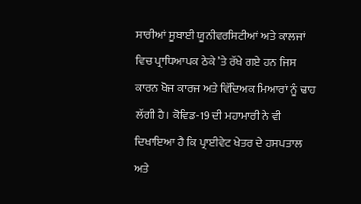ਸਾਰੀਆਂ ਸੂਬਾਈ ਯੂਨੀਵਰਸਿਟੀਆਂ ਅਤੇ ਕਾਲਜਾਂ ਵਿਚ ਪ੍ਰਾਧਿਆਪਕ ਠੇਕੇ ’ਤੇ ਰੱਖੇ ਗਏ ਹਨ ਜਿਸ ਕਾਰਨ ਖੋਜ ਕਾਰਜ ਅਤੇ ਵਿੱਦਿਅਕ ਮਿਆਰਾਂ ਨੂੰ ਢਾਹ ਲੱਗੀ ਹੈ। ਕੋਵਿਡ-19 ਦੀ ਮਹਾਮਾਰੀ ਨੇ ਵੀ ਦਿਖਾਇਆ ਹੈ ਕਿ ਪ੍ਰਾਈਵੇਟ ਖੇਤਰ ਦੇ ਹਸਪਤਾਲ ਅਤੇ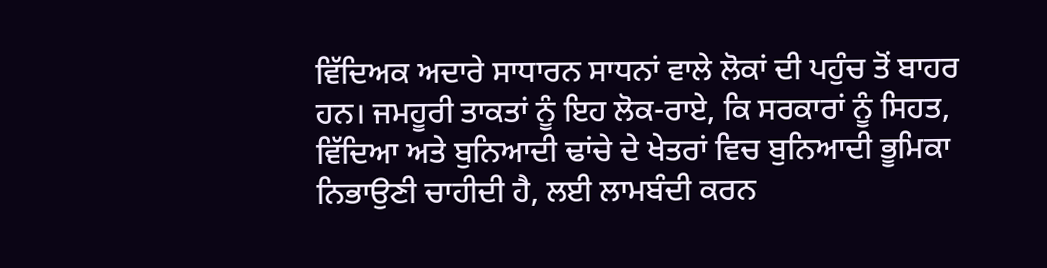ਵਿੱਦਿਅਕ ਅਦਾਰੇ ਸਾਧਾਰਨ ਸਾਧਨਾਂ ਵਾਲੇ ਲੋਕਾਂ ਦੀ ਪਹੁੰਚ ਤੋਂ ਬਾਹਰ ਹਨ। ਜਮਹੂਰੀ ਤਾਕਤਾਂ ਨੂੰ ਇਹ ਲੋਕ-ਰਾਏ, ਕਿ ਸਰਕਾਰਾਂ ਨੂੰ ਸਿਹਤ, ਵਿੱਦਿਆ ਅਤੇ ਬੁਨਿਆਦੀ ਢਾਂਚੇ ਦੇ ਖੇਤਰਾਂ ਵਿਚ ਬੁਨਿਆਦੀ ਭੂਮਿਕਾ ਨਿਭਾਉਣੀ ਚਾਹੀਦੀ ਹੈ, ਲਈ ਲਾਮਬੰਦੀ ਕਰਨ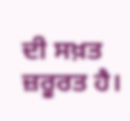ਦੀ ਸਖ਼ਤ ਜ਼ਰੂਰਤ ਹੈ।